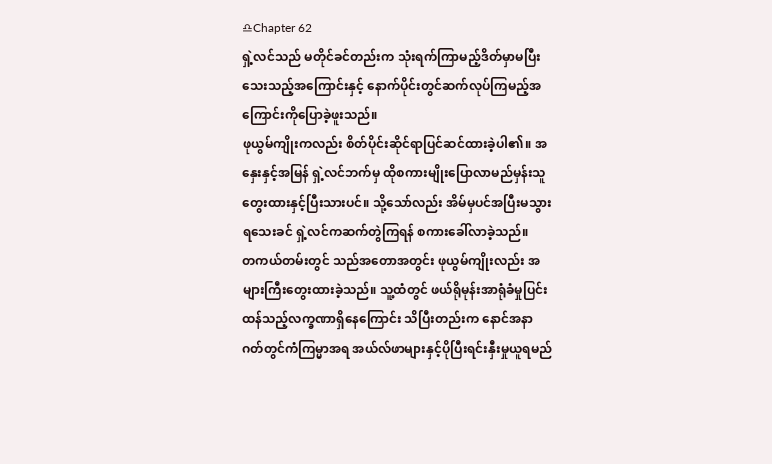♎Chapter 62
ရှဲ့လင်သည် မတိုင်ခင်တည်းက သုံးရက်ကြာမည့်ဒိတ်မှာမပြီးသေးသည့်အကြောင်းနှင့် နောက်ပိုင်းတွင်ဆက်လုပ်ကြမည့်အကြောင်းကိုပြောခဲ့ဖူးသည်။
ဖုယွမ်ကျိုးကလည်း စိတ်ပိုင်းဆိုင်ရာပြင်ဆင်ထားခဲ့ပါ၏။ အနှေးနှင့်အမြန် ရှဲ့လင်ဘက်မှ ထိုစကားမျိုးပြောလာမည်မှန်းသူတွေးထားနှင့်ပြီးသားပင်။ သို့သော်လည်း အိမ်မှပင်အပြီးမသွားရသေးခင် ရှဲ့လင်ကဆက်တွဲကြရန် စကားခေါ်လာခဲ့သည်။
တကယ်တမ်းတွင် သည်အတောအတွင်း ဖုယွမ်ကျိုးလည်း အများကြီးတွေးထားခဲ့သည်။ သူ့ထံတွင် ဖယ်ရိုမုန်းအာရုံခံမှုပြင်းထန်သည့်လက္ခဏာရှိနေကြောင်း သိပြီးတည်းက နောင်အနာဂတ်တွင်ကံကြမ္မာအရ အယ်လ်ဖာများနှင့်ပိုပြီးရင်းနှီးမှုယူရမည်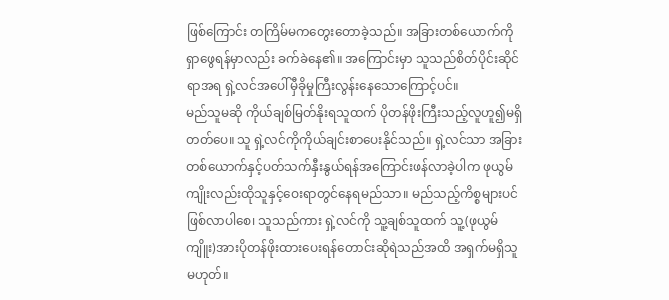ဖြစ်ကြောင်း တကြိမ်မကတွေးတောခဲ့သည်။ အခြားတစ်ယောက်ကို ရှာဖွေရန်မှာလည်း ခက်ခဲနေ၏။ အကြောင်းမှာ သူသည်စိတ်ပိုင်းဆိုင်ရာအရ ရှဲ့လင်အပေါ်မှီခိုမှုကြီးလွန်းနေသောကြောင့်ပင်။
မည်သူမဆို ကိုယ်ချစ်မြတ်နိုးရသူထက် ပိုတန်ဖိုးကြီးသည့်လူဟူ၍မရှိတတ်ပေ။ သူ ရှဲ့လင်ကိုကိုယ်ချင်းစာပေးနိုင်သည်။ ရှဲ့လင်သာ အခြားတစ်ယောက်နှင့်ပတ်သက်နှီးနွယ်ရန်အကြောင်းဖန်လာခဲ့ပါက ဖုယွမ်ကျိုးလည်းထိုသူနှင့်ဝေးရာတွင်နေရမည်သာ။ မည်သည့်ကိစ္စများပင်ဖြစ်လာပါစေ၊ သူသည်ကား ရှဲ့လင်ကို သူ့ချစ်သူထက် သူ့(ဖုယွမ်ကျိူး)အားပိုတန်ဖိုးထားပေးရန်တောင်းဆိုရဲသည်အထိ အရှက်မရှိသူမဟုတ်။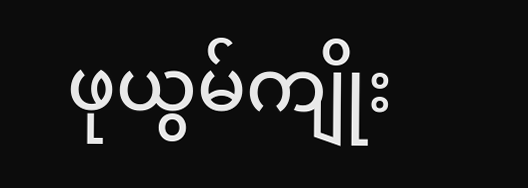ဖုယွမ်ကျိုး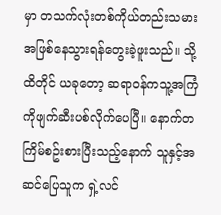မှာ တသက်လုံးတစ်ကိုယ်တည်းသမားအဖြစ်နေသွားရန်တွေးခဲ့ဖူးသည်။ သို့ထိတိုင် ယခုတော့ ဆရာဝန်ကသူ့အကြံကိုဖျက်ဆီးပစ်လိုက်ပေပြီ။ နောက်တကြိမ်စဥ်းစားပြီးသည့်နောက် သူနှင့်အဆင်ပြေသူက ရှဲ့လင်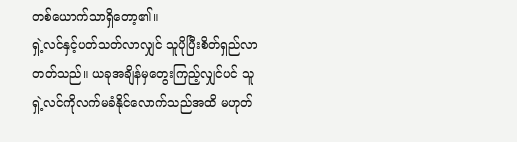တစ်ယောက်သာရှိတော့၏။
ရှဲ့လင်နှင့်ပတ်သတ်လာလျှင် သူပိုပြီးစိတ်ရှည်လာတတ်သည်။ ယခုအချိန်မှတွေးကြည့်လျှင်ပင် သူရှဲ့လင်ကိုလက်မခံနိုင်လောက်သည်အထိ မဟုတ်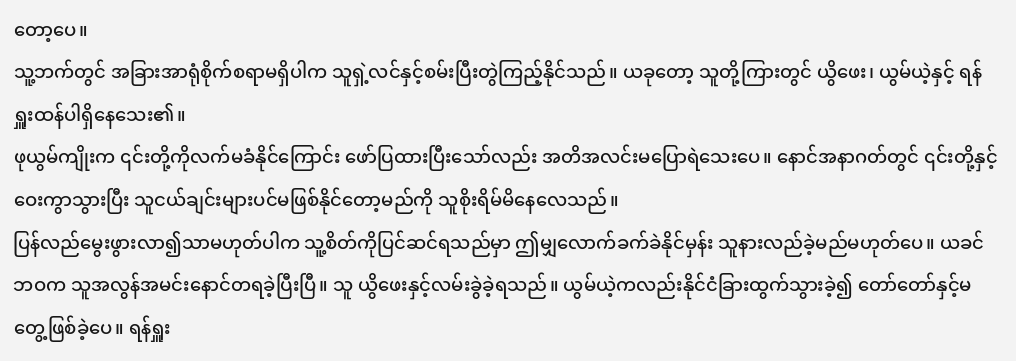တော့ပေ။
သူ့ဘက်တွင် အခြားအာရုံစိုက်စရာမရှိပါက သူရှဲ့လင်နှင့်စမ်းပြီးတွဲကြည့်နိုင်သည်။ ယခုတော့ သူတို့ကြားတွင် ယွိဖေး၊ ယွမ်ယဲ့နှင့် ရန်ရှူးထန်ပါရှိနေသေး၏။
ဖုယွမ်ကျိုးက ၎င်းတို့ကိုလက်မခံနိုင်ကြောင်း ဖော်ပြထားပြီးသော်လည်း အတိအလင်းမပြောရဲသေးပေ။ နောင်အနာဂတ်တွင် ၎င်းတို့နှင့်ဝေးကွာသွားပြီး သူငယ်ချင်းများပင်မဖြစ်နိုင်တော့မည်ကို သူစိုးရိမ်မိနေလေသည်။
ပြန်လည်မွေးဖွားလာ၍သာမဟုတ်ပါက သူ့စိတ်ကိုပြင်ဆင်ရသည်မှာ ဤမျှလောက်ခက်ခဲနိုင်မှန်း သူနားလည်ခဲ့မည်မဟုတ်ပေ။ ယခင်ဘဝက သူအလွန်အမင်းနောင်တရခဲ့ပြီးပြီ။ သူ ယွိဖေးနှင့်လမ်းခွဲခဲ့ရသည်။ ယွမ်ယဲ့ကလည်းနိုင်ငံခြားထွက်သွားခဲ့၍ တော်တော်နှင့်မတွေ့ဖြစ်ခဲ့ပေ။ ရန်ရှူး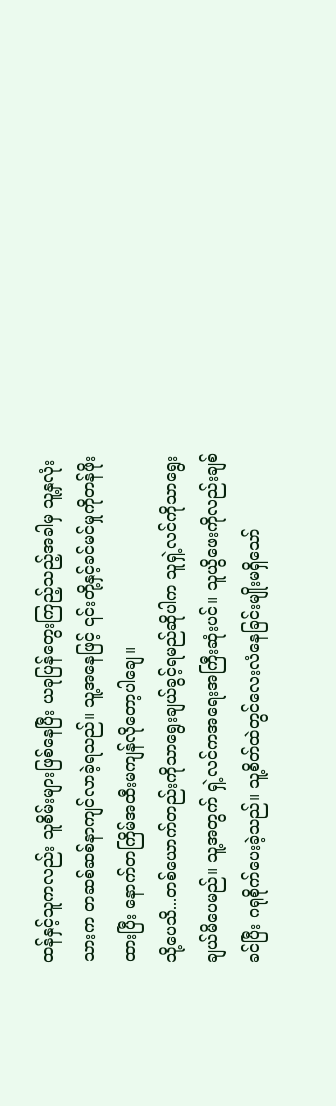ထန်နှင့်သူကလည်း သူစိမ်းများဖြစ်နေပြီး ယခုပြန်တွေးကြည့်သည့်အခါမှ သူ့နှလုံးသားက တဆစ်ဆစ်နာကျင်လာခဲ့ရသည်။ သူ့အနေဖြင့် ၎င်းတို့နှင့်ခင်မင်မှုကိုတန်ဖိုးထားပြီး နောက်တကြိမ်အထီးမကျန်လိုတော့ပါချေ။
သို့ပေသိ...တစ်ယောက်တည်းကိုသာရွေးချယ်ခွင့်ရမည်ဆိုပါက သူရှဲ့လင်ကိုသာရွေးချယ်မိပေမည်။ သူ့အတွက် ရှဲ့လင်ကအရေးအကြီးဆုံးပင်။ သူယွိဖေးကိုလည်းချစ်ခင်ပြီး ဂရုစိုက်ပေးခဲ့သည်။ သူ့စိတ်ထဲတွင်လေးလံနေခြင်းမျိုးမရှိသော်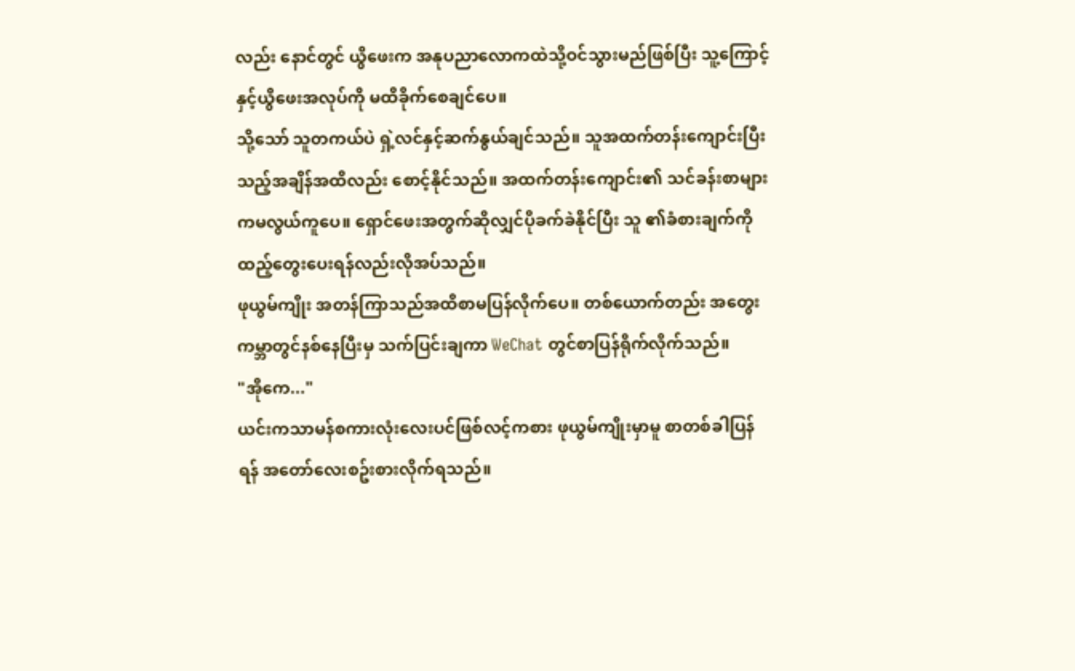လည်း နောင်တွင် ယွိဖေးက အနုပညာလောကထဲသို့ဝင်သွားမည်ဖြစ်ပြီး သူ့ကြောင့်နှင့်ယွိဖေးအလုပ်ကို မထိခိုက်စေချင်ပေ။
သို့သော် သူတကယ်ပဲ ရှဲ့လင်နှင့်ဆက်နွယ်ချင်သည်။ သူအထက်တန်းကျောင်းပြီးသည့်အချိန်အထိလည်း စောင့်နိုင်သည်။ အထက်တန်းကျောင်း၏ သင်ခန်းစာများကမလွယ်ကူပေ။ ရှောင်ဖေးအတွက်ဆိုလျှင်ပိုခက်ခဲနိုင်ပြီး သူ ၏ခံစားချက်ကိုထည့်တွေးပေးရန်လည်းလိုအပ်သည်။
ဖုယွမ်ကျိုး အတန်ကြာသည်အထိစာမပြန်လိုက်ပေ။ တစ်ယောက်တည်း အတွေးကမ္ဘာတွင်နစ်နေပြီးမှ သက်ပြင်းချကာ WeChat တွင်စာပြန်ရိုက်လိုက်သည်။
"အိုကေ..."
ယင်းကသာမန်စကားလုံးလေးပင်ဖြစ်လင့်ကစား ဖုယွမ်ကျိုးမှာမူ စာတစ်ခါပြန်ရန် အတော်လေးစဥ်းစားလိုက်ရသည်။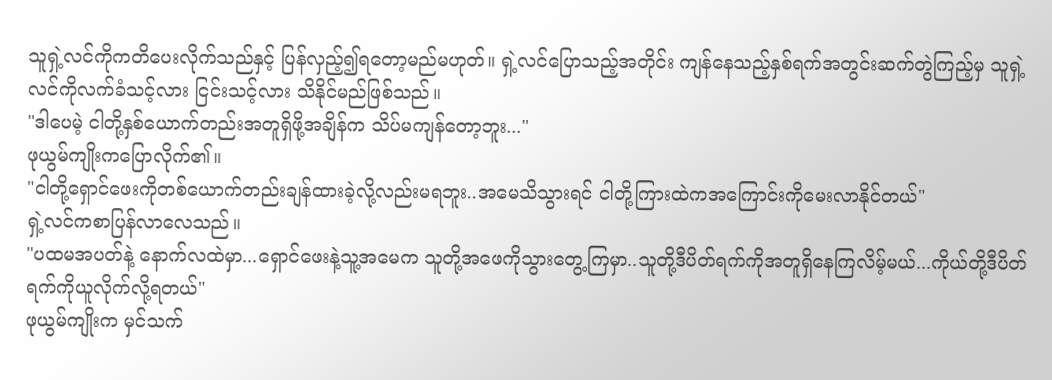သူရှဲ့လင်ကိုကတိပေးလိုက်သည်နှင့် ပြန်လှည့်၍ရတော့မည်မဟုတ်။ ရှဲ့လင်ပြောသည့်အတိုင်း ကျန်နေသည့်နှစ်ရက်အတွင်းဆက်တွဲကြည့်မှ သူရှဲ့လင်ကိုလက်ခံသင့်လား ငြင်းသင့်လား သိနိုင်မည်ဖြစ်သည်။
"ဒါပေမဲ့ ငါတို့နှစ်ယောက်တည်းအတူရှိဖို့အချိန်က သိပ်မကျန်တော့ဘူး..."
ဖုယွမ်ကျိုးကပြောလိုက်၏။
"ငါတို့ရှောင်ဖေးကိုတစ်ယောက်တည်းချန်ထားခဲ့လို့လည်းမရဘူး..အမေသိသွားရင် ငါတို့ကြားထဲကအကြောင်းကိုမေးလာနိုင်တယ်"
ရှဲ့လင်ကစာပြန်လာလေသည်။
"ပထမအပတ်နဲ့ နောက်လထဲမှာ...ရှောင်ဖေးနဲ့သူ့အမေက သူတို့အဖေကိုသွားတွေ့ကြမှာ..သူတို့ဒီပိတ်ရက်ကိုအတူရှိနေကြလိမ့်မယ်...ကိုယ်တို့ဒီပိတ်ရက်ကိုယူလိုက်လို့ရတယ်"
ဖုယွမ်ကျိုးက မှင်သက်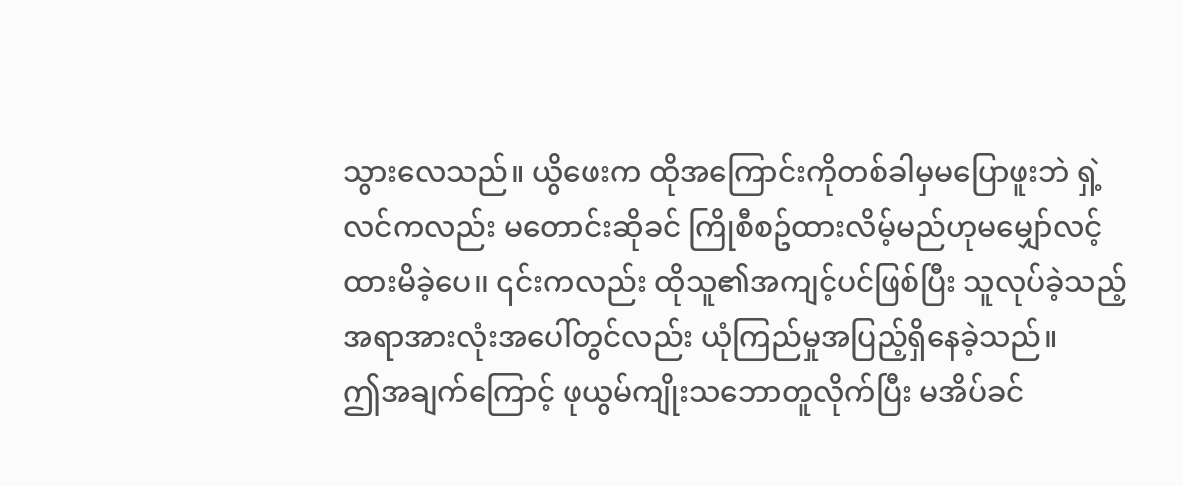သွားလေသည်။ ယွိဖေးက ထိုအကြောင်းကိုတစ်ခါမှမပြောဖူးဘဲ ရှဲ့လင်ကလည်း မတောင်းဆိုခင် ကြိုစီစဥ်ထားလိမ့်မည်ဟုမမျှော်လင့်ထားမိခဲ့ပေ၊၊ ၎င်းကလည်း ထိုသူ၏အကျင့်ပင်ဖြစ်ပြီး သူလုပ်ခဲ့သည့်အရာအားလုံးအပေါ်တွင်လည်း ယုံကြည်မှုအပြည့်ရှိနေခဲ့သည်။
ဤအချက်ကြောင့် ဖုယွမ်ကျိုးသဘောတူလိုက်ပြီး မအိပ်ခင်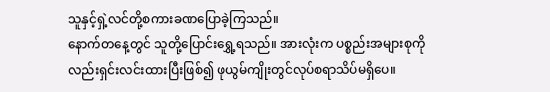သူနှင့်ရှဲ့လင်တို့စကားခဏပြောခဲ့ကြသည်။
နောက်တနေ့တွင် သူတို့ပြောင်းရွှေ့ရသည်။ အားလုံးက ပစ္စည်းအများစုကိုလည်းရှင်းလင်းထားပြီးဖြစ်၍ ဖုယွမ်ကျိုးတွင်လုပ်စရာသိပ်မရှိပေ။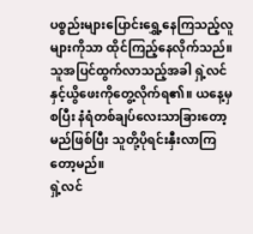ပစ္စည်းများပြောင်းရွှေ့နေကြသည့်လူများကိုသာ ထိုင်ကြည့်နေလိုက်သည်။
သူအပြင်ထွက်လာသည့်အခါ ရှဲ့လင်နှင့်ယွိဖေးကိုတွေ့လိုက်ရ၏။ ယနေ့မှစပြီး နံရံတစ်ချပ်လေးသာခြားတော့မည်ဖြစ်ပြီး သူတို့ပိုရင်းနှီးလာကြတော့မည်။
ရှဲ့လင်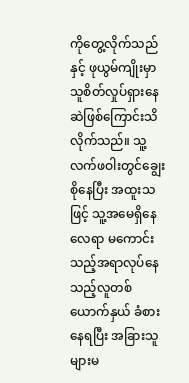ကိုတွေ့လိုက်သည်နှင့် ဖုယွမ်ကျိုးမှာ သူစိတ်လှုပ်ရှားနေဆဲဖြစ်ကြောင်းသိလိုက်သည်။ သူ့လက်ဖဝါးတွင်ချွေးစိုနေပြီး အထူးသဖြင့် သူ့အမေရှိနေလေရာ မကောင်းသည့်အရာလုပ်နေသည့်လူတစ်ယောက်နှယ် ခံစားနေရပြီး အခြားသူများမ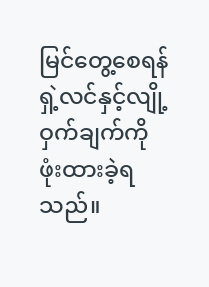မြင်တွေ့စေရန် ရှဲ့လင်နှင့်လျို့ဝှက်ချက်ကိုဖုံးထားခဲ့ရသည်။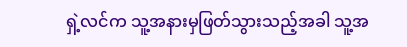ရှဲ့လင်က သူ့အနားမှဖြတ်သွားသည့်အခါ သူ့အ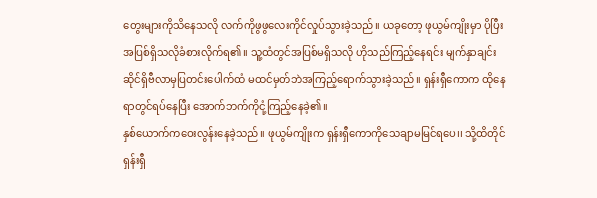တွေးများကိုသိနေသလို လက်ကိုဖွဖွလေးကိုင်လှုပ်သွားခဲ့သည်။ ယခုတော့ ဖုယွမ်ကျိုးမှာ ပိုပြီးအပြစ်ရှိသလိုခံစားလိုက်ရ၏။ သူ့ထံတွင်အပြစ်မရှိသလို ဟိုသည်ကြည့်နေရင်း မျက်နှာချင်းဆိုင်ရှိဗီလာမှပြတင်းပေါက်ထံ မထင်မှတ်ဘဲအကြည့်ရောက်သွားခဲ့သည်။ ရှန်းရှီကောက ထိုနေရာတွင်ရပ်နေပြီး အောက်ဘက်ကိုငုံ့ကြည့်နေခဲ့၏။
နှစ်ယောက်ကဝေးလွန်းနေခဲ့သည်။ ဖုယွမ်ကျိုးက ရှန်းရှီကောကိုသေချာမမြင်ရပေ၊၊ သို့ထိတိုင် ရှန်းရှီ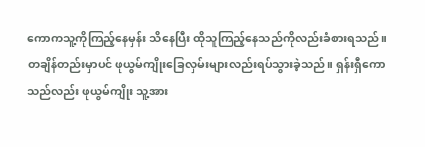ကောကသူ့ကိုကြည့်နေမှန်း သိနေပြီး ထိုသူကြည့်နေသည်ကိုလည်းခံစားရသည်။
တချိန်တည်းမှာပင် ဖုယွမ်ကျိုးခြေလှမ်းများလည်းရပ်သွားခဲ့သည်။ ရှန်းရှီကောသည်လည်း ဖုယွမ်ကျိုး သူ့အား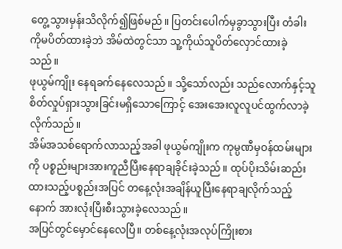တွေ့သွားမှန်းသိလိုက်၍ဖြစ်မည်။ ပြတင်းပေါက်မှခွာသွားပြီး တံခါးကိုမပိတ်ထားခဲ့ဘဲ အိမ်ထဲတွင်သာ သူ့ကိုယ်သူပိတ်လှောင်ထားခဲ့သည်။
ဖုယွမ်ကျိုး နေရခက်နေလေသည်။ သို့သော်လည်း သည်လောက်နှင့်သူစိတ်လှုပ်ရှားသွားခြင်းမရှိသောကြောင့် အေးအေးလူလူပင်ထွက်လာခဲ့လိုက်သည်။
အိမ်အသစ်ရောက်လာသည့်အခါ ဖုယွမ်ကျိုးက ကုမ္ပဏီမှဝန်ထမ်းများကို ပစ္စည်းများအားကူညီပြီးနေရာချခိုင်းခဲ့သည်။ ထုပ်ပိုးသိမ်းဆည်းထားသည့်ပစ္စည်းအပြင် တနေ့လုံးအချိန်ယူပြီးနေရာချလိုက်သည့်နောက် အားလုံးပြီးစီးသွားခဲ့လေသည်။
အပြင်တွင်မှောင်နေလေပြီ။ တစ်နေ့လုံးအလုပ်ကြိုးစား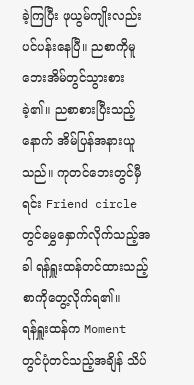ခဲ့ကြပြီး ဖုယွမ်ကျိုးလည်းပင်ပန်းနေပြီ။ ညစာကိုမူ ဘေးအိမ်တွင်သွားစားခဲ့၏။ ညစာစားပြီးသည့်နောက် အိမ်ပြန်အနားယူသည်။ ကုတင်ဘေးတွင်မှီရင်း Friend circle တွင်မွှေနှောက်လိုက်သည့်အခါ ရန်ရှူးထန်တင်ထားသည့်စာကိုတွေ့လိုက်ရ၏။
ရန်ရှူးထန်က Moment တွင်ပုံတင်သည့်အချိန် သိပ်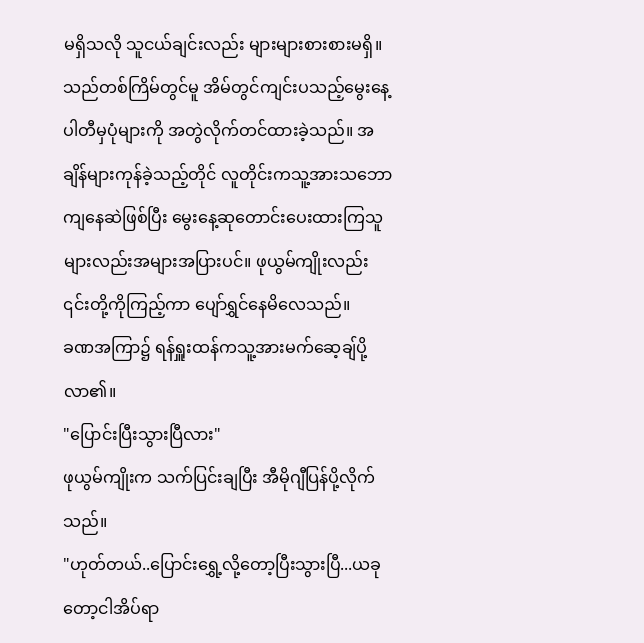မရှိသလို သူငယ်ချင်းလည်း များများစားစားမရှိ။ သည်တစ်ကြိမ်တွင်မူ အိမ်တွင်ကျင်းပသည့်မွေးနေ့ပါတီမှပုံများကို အတွဲလိုက်တင်ထားခဲ့သည်။ အချိန်များကုန်ခဲ့သည့်တိုင် လူတိုင်းကသူ့အားသဘောကျနေဆဲဖြစ်ပြီး မွေးနေ့ဆုတောင်းပေးထားကြသူများလည်းအများအပြားပင်။ ဖုယွမ်ကျိုးလည်း ၎င်းတို့ကိုကြည့်ကာ ပျော်ရွှင်နေမိလေသည်။
ခဏအကြာ၌ ရန်ရှူးထန်ကသူ့အားမက်ဆေ့ချ်ပို့လာ၏။
"ပြောင်းပြီးသွားပြီလား"
ဖုယွမ်ကျိုးက သက်ပြင်းချပြီး အီမိုဂျီပြန်ပို့လိုက်သည်။
"ဟုတ်တယ်..ပြောင်းရွှေ့လို့တော့ပြီးသွားပြီ...ယခုတော့ငါအိပ်ရာ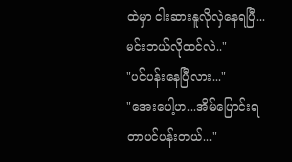ထဲမှာ ငါးဆားနူလိုလှဲနေရပြီ...မင်းဘယ်လိုထင်လဲ.."
"ပင်ပန်းနေပြီလား..."
"အေးပေါ့ဟ...အိမ်ပြောင်းရတာပင်ပန်းတယ်..."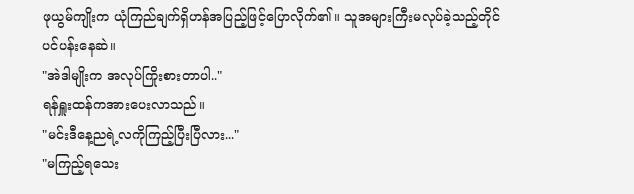ဖုယွမ်ကျိုးက ယုံကြည်ချက်ရှိဟန်အပြည့်ဖြင့်ပြောလိုက်၏။ သူအများကြီးမလုပ်ခဲ့သည့်တိုင် ပင်ပန်းနေဆဲ။
"အဲဒါမျိုးက အလုပ်ကြိုးစားတာပါ.."
ရန်ရှူးထန်ကအားပေးလာသည်။
"မင်းဒီနေ့ညရဲ့လကိုကြည့်ပြီးပြီလား..."
"မကြည့်ရသေး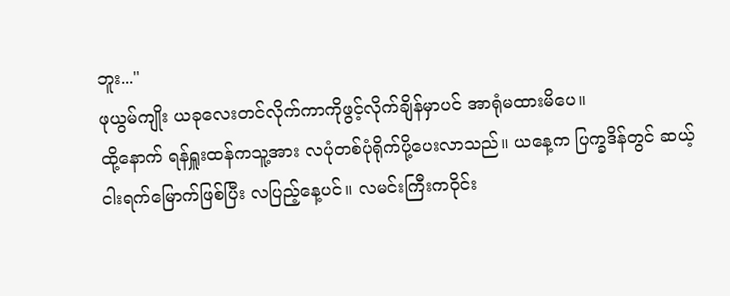ဘူး..."
ဖုယွမ်ကျိုး ယခုလေးတင်လိုက်ကာကိုဖွင့်လိုက်ချိန်မှာပင် အာရုံမထားမိပေ။
ထို့နောက် ရန်ရှူးထန်ကသူ့အား လပုံတစ်ပုံရိုက်ပို့ပေးလာသည်။ ယနေ့က ပြက္ခဒိန်တွင် ဆယ့်ငါးရက်မြောက်ဖြစ်ပြီး လပြည့်နေ့ပင်။ လမင်းကြီးကဝိုင်း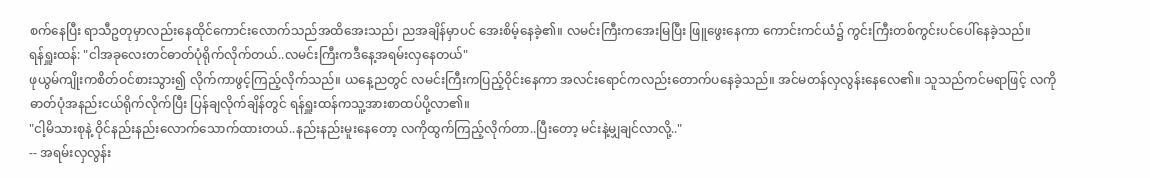စက်နေပြီး ရာသီဥတုမှာလည်းနေထိုင်ကောင်းလောက်သည်အထိအေးသည်၊ ညအချိန်မှာပင် အေးစိမ့်နေခဲ့၏။ လမင်းကြီးကအေးမြပြီး ဖြူဖွေးနေကာ ကောင်းကင်ယံ၌ ကွင်းကြီးတစ်ကွင်းပင်ပေါ်နေခဲ့သည်။
ရန်ရှူးထန်: "ငါအခုလေးတင်ဓာတ်ပုံရိုက်လိုက်တယ်..လမင်းကြီးကဒီနေ့အရမ်းလှနေတယ်"
ဖုယွမ်ကျိုးကစိတ်ဝင်စားသွား၍ လိုက်ကာဖွင့်ကြည့်လိုက်သည်။ ယနေ့ညတွင် လမင်းကြီးကပြည့်ဝိုင်းနေကာ အလင်းရောင်ကလည်းတောက်ပနေခဲ့သည်။ အင်မတန်လှလွန်းနေလေ၏။ သူသည်ကင်မရာဖြင့် လကိုဓာတ်ပုံအနည်းငယ်ရိုက်လိုက်ပြီး ပြန်ချလိုက်ချိန်တွင် ရန်ရှူးထန်ကသူ့အားစာထပ်ပို့လာ၏။
"ငါ့မိသားစုနဲ့ ဝိုင်နည်းနည်းလောက်သောက်ထားတယ်..နည်းနည်းမူးနေတော့ လကိုထွက်ကြည့်လိုက်တာ..ပြီးတော့ မင်းနဲ့မျှချင်လာလို့.."
-- အရမ်းလှလွန်း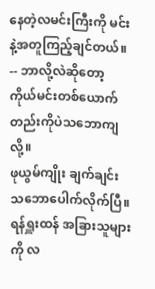နေတဲ့လမင်းကြီးကို မင်းနဲ့အတူကြည့်ချင်တယ်။
-- ဘာလို့လဲဆိုတော့ ကိုယ်မင်းတစ်ယောက်တည်းကိုပဲသဘောကျလို့။
ဖုယွမ်ကျိုး ချက်ချင်းသဘောပေါက်လိုက်ပြီ။
ရန်ရှူးထန် အခြားသူများကို လ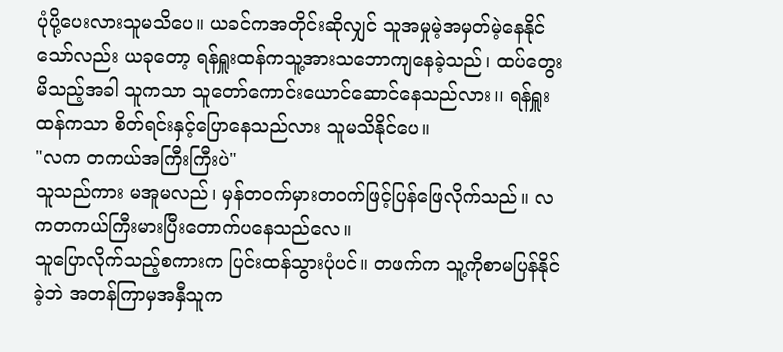ပုံပို့ပေးလားသူမသိပေ။ ယခင်ကအတိုင်းဆိုလျှင် သူအမှုမဲ့အမှတ်မဲ့နေနိုင်သော်လည်း ယခုတော့ ရန်ရှူးထန်ကသူ့အားသဘောကျနေခဲ့သည်၊ ထပ်တွေးမိသည့်အခါ သူကသာ သူတော်ကောင်းယောင်ဆောင်နေသည်လား၊၊ ရန်ရှူးထန်ကသာ စိတ်ရင်းနှင့်ပြောနေသည်လား သူမသိနိုင်ပေ။
"လက တကယ်အကြီးကြီးပဲ"
သူသည်ကား မအူမလည်၊ မှန်တဝက်မှားတဝက်ဖြင့်ပြန်ဖြေလိုက်သည်။ လကတကယ်ကြီးမားပြီးတောက်ပနေသည်လေ။
သူပြောလိုက်သည့်စကားက ပြင်းထန်သွားပုံပင်။ တဖက်က သူ့ကိုစာမပြန်နိုင်ခဲ့ဘဲ အတန်ကြာမှအနှီသူက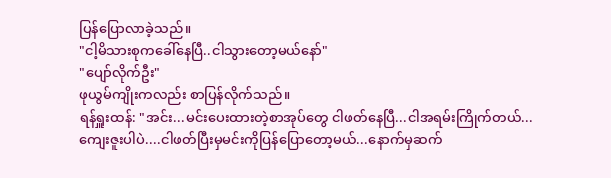ပြန်ပြောလာခဲ့သည်။
"ငါ့မိသားစုကခေါ်နေပြီ..ငါသွားတော့မယ်နော်"
"ပျော်လိုက်ဦး"
ဖုယွမ်ကျိုးကလည်း စာပြန်လိုက်သည်။
ရန်ရှူးထန်: "အင်း...မင်းပေးထားတဲ့စာအုပ်တွေ ငါဖတ်နေပြီ...ငါအရမ်းကြိုက်တယ်...ကျေးဇူးပါပဲ....ငါဖတ်ပြီးမှမင်းကိုပြန်ပြောတော့မယ်...နောက်မှဆက်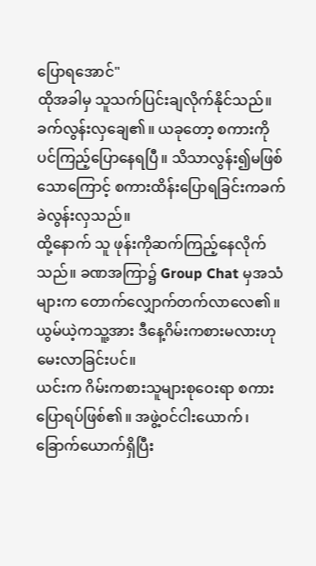ပြောရအောင်"
ထိုအခါမှ သူသက်ပြင်းချလိုက်နိုင်သည်။ ခက်လွန်းလှချေ၏။ ယခုတော့ စကားကိုပင်ကြည့်ပြောနေရပြီ။ သိသာလွန်း၍မဖြစ်သောကြောင့် စကားထိန်းပြောရခြင်းကခက်ခဲလွန်းလှသည်။
ထို့နောက် သူ ဖုန်းကိုဆက်ကြည့်နေလိုက်သည်။ ခဏအကြာ၌ Group Chat မှအသံများက တောက်လျှောက်တက်လာလေ၏။ ယွမ်ယဲ့ကသူ့အား ဒီနေ့ဂိမ်းကစားမလားဟုမေးလာခြင်းပင်။
ယင်းက ဂိမ်းကစားသူများစုဝေးရာ စကားပြောရပ်ဖြစ်၏။ အဖွဲ့ဝင်ငါးယောက်၊ ခြောက်ယောက်ရှိပြီး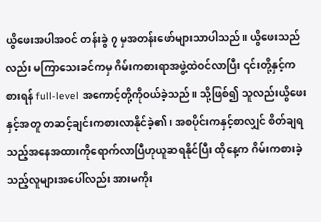ယွိဖေးအပါအဝင် တန်းခွဲ ၇ မှအတန်းဖော်များသာပါသည်။ ယွိဖေးသည်လည်း မကြာသေးခင်ကမှ ဂိမ်းကစားရာအဖွဲ့ထဲဝင်လာပြီး ၎င်းတို့နှင့်ကစားရန် full-level အကောင့်တို့ကိုဝယ်ခဲ့သည်။ သို့ဖြစ်၍ သူလည်းယွိဖေးနှင့်အတူ တဆင့်ချင်းကစားလာနိုင်ခဲ့၏၊ အစပိုင်းကနှင့်စာလျှင် စိတ်ချရသည့်အနေအထားကိုရောက်လာပြီဟုယူဆရနိုင်ပြီး ထိုနေ့က ဂိမ်းကစားခဲ့သည့်လူများအပေါ်လည်း အားမကိုး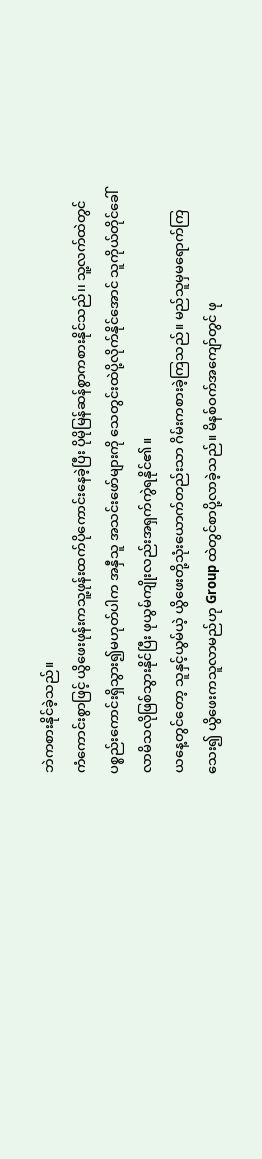ဘဲကစားနိုင်ခဲ့သည်။
ကံကောင်းစွာဖြင့် ယွိဖေးဖုန်းကသူ့ဖုန်းထက်ပိုကောင်းနေခဲ့ပြီး ပိုမိုမြန်ဆန်စွာကစားနိုင်သည်၊၊ သူ့လက်ထဲတွင်ပစ္စည်းကောင်းရှိသွား၍မဟုတ်ပါက အနှီသူ အသင်းဖော်များကို သေတွင်းထဲပို့လိုက်နိုင်အောင် သူကိုယ်တိုင်ခေါ်လာမိသလိုဖြစ်သွားနိုင်ပြီး ဖုယွမ်ကျိုးလည်းအရှက်ကွဲရနိုင်၏။
ယနေ့တွင်တော့ သူနှင့်ယွမ်ယဲ့ ယွိဖေးတို့သုံးယောက်တည်းသာ ဂိမ်းကစားခဲ့ကြသည်။ မည်သူမှမရောက်ကြသေး၍ ယွိဖေးကသူလာမည်ဟု Group ထဲတွင်စာပို့လာခဲ့သည်။ မိနစ်ဝက်အကျော်တွင် ဖု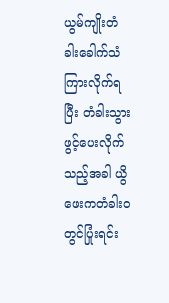ယွမ်ကျိုးတံခါးခေါက်သံကြားလိုက်ရပြီး တံခါးသွားဖွင့်ပေးလိုက်သည့်အခါ ယွိဖေးကတံခါးဝတွင်ပြုံးရင်း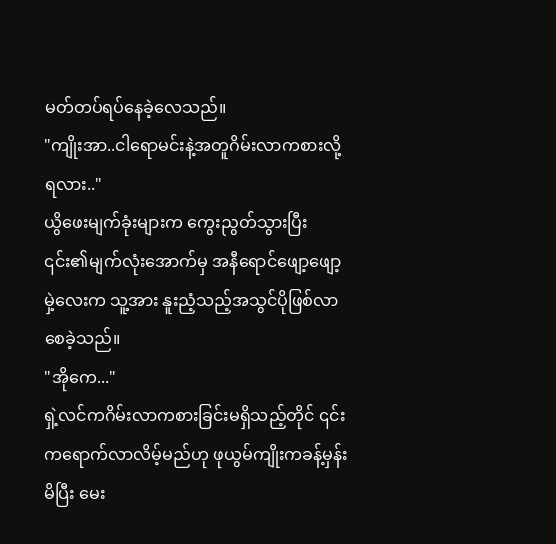မတ်တပ်ရပ်နေခဲ့လေသည်။
"ကျိုးအာ..ငါရောမင်းနဲ့အတူဂိမ်းလာကစားလို့ရလား.."
ယွိဖေးမျက်ခုံးများက ကွေးညွတ်သွားပြီး ၎င်း၏မျက်လုံးအောက်မှ အနီရောင်ဖျော့ဖျော့မှဲ့လေးက သူ့အား နူးညံ့သည့်အသွင်ပိုဖြစ်လာစေခဲ့သည်။
"အိုကေ..."
ရှဲ့လင်ကဂိမ်းလာကစားခြင်းမရှိသည့်တိုင် ၎င်းကရောက်လာလိမ့်မည်ဟု ဖုယွမ်ကျိုးကခန့်မှန်းမိပြီး မေး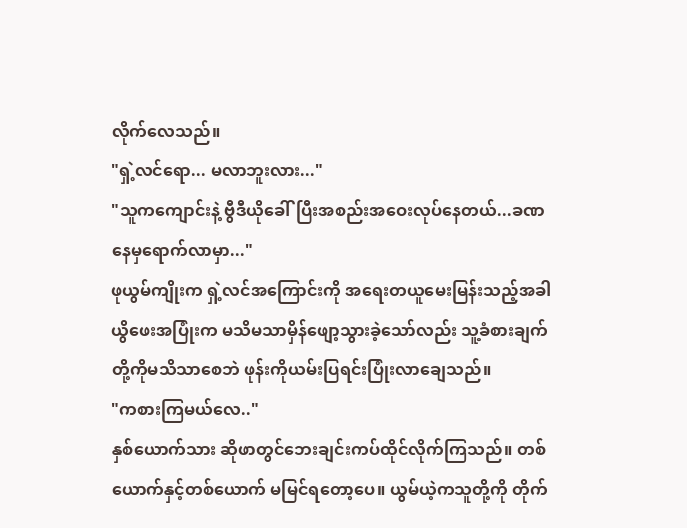လိုက်လေသည်။
"ရှဲ့လင်ရော... မလာဘူးလား..."
"သူကကျောင်းနဲ့ ဗွီဒီယိုခေါ်ပြီးအစည်းအဝေးလုပ်နေတယ်...ခဏနေမှရောက်လာမှာ..."
ဖုယွမ်ကျိုးက ရှဲ့လင်အကြောင်းကို အရေးတယူမေးမြန်းသည့်အခါ ယွိဖေးအပြုံးက မသိမသာမှိန်ဖျော့သွားခဲ့သော်လည်း သူ့ခံစားချက်တို့ကိုမသိသာစေဘဲ ဖုန်းကိုယမ်းပြရင်းပြုံးလာချေသည်။
"ကစားကြမယ်လေ.."
နှစ်ယောက်သား ဆိုဖာတွင်ဘေးချင်းကပ်ထိုင်လိုက်ကြသည်။ တစ်ယောက်နှင့်တစ်ယောက် မမြင်ရတော့ပေ။ ယွမ်ယဲ့ကသူတို့ကို တိုက်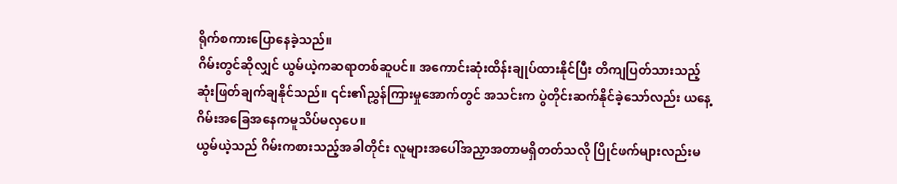ရိုက်စကားပြောနေခဲ့သည်။
ဂိမ်းတွင်ဆိုလျှင် ယွမ်ယဲ့ကဆရာတစ်ဆူပင်။ အကောင်းဆုံးထိန်းချုပ်ထားနိုင်ပြီး တိကျပြတ်သားသည့်ဆုံးဖြတ်ချက်ချနိုင်သည်။ ၎င်း၏ညွှန်ကြားမှုအောက်တွင် အသင်းက ပွဲတိုင်းဆက်နိုင်ခဲ့သော်လည်း ယနေ့ဂိမ်းအခြေအနေကမူသိပ်မလှပေ။
ယွမ်ယဲ့သည် ဂိမ်းကစားသည့်အခါတိုင်း လူများအပေါ်အညှာအတာမရှိတတ်သလို ပြိုင်ဖက်များလည်းမ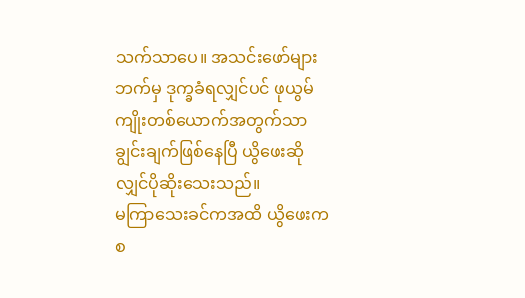သက်သာပေ။ အသင်းဖော်များဘက်မှ ဒုက္ခခံရလျှင်ပင် ဖုယွမ်ကျိုးတစ်ယောက်အတွက်သာ ချွင်းချက်ဖြစ်နေပြီ ယွိဖေးဆိုလျှင်ပိုဆိုးသေးသည်။
မကြာသေးခင်ကအထိ ယွိဖေးက စ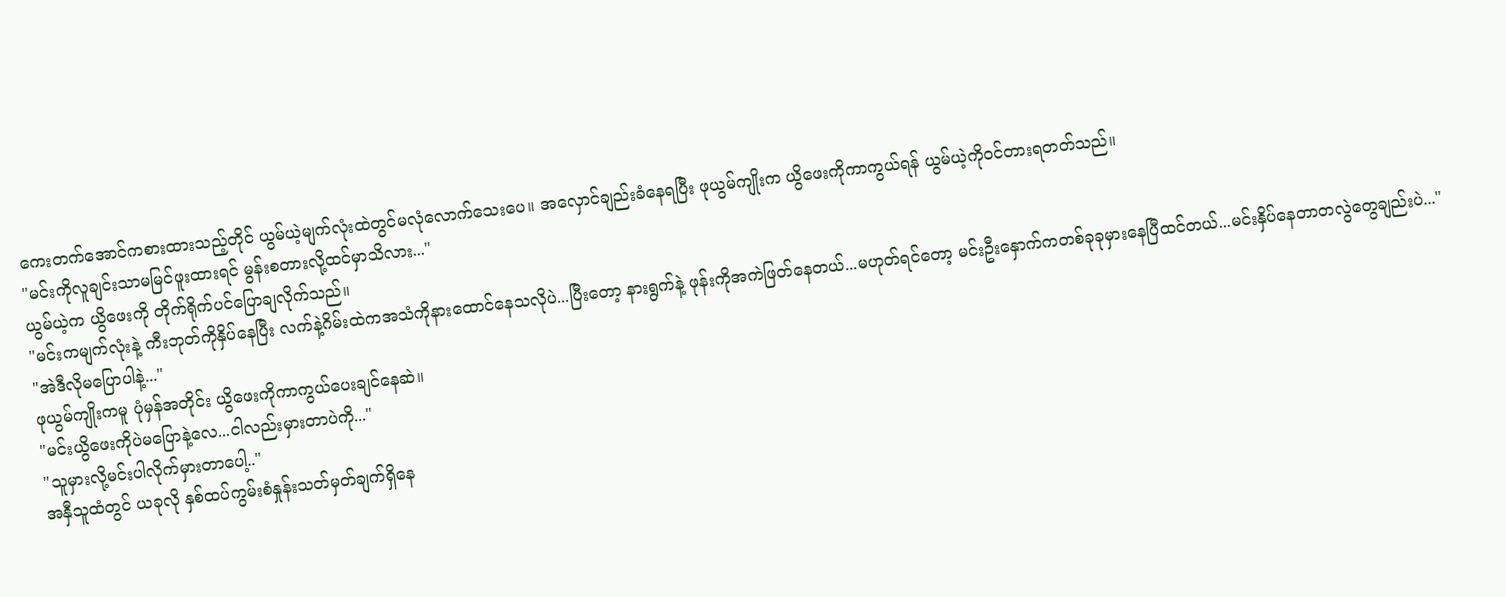ကေးတက်အောင်ကစားထားသည့်တိုင် ယွမ်ယဲ့မျက်လုံးထဲတွင်မလုံလောက်သေးပေ။ အလှောင်ချည်းခံနေရပြီး ဖုယွမ်ကျိုးက ယွိဖေးကိုကာကွယ်ရန် ယွမ်ယဲ့ကိုဝင်တားရတတ်သည်။
"မင်းကိုလူချင်းသာမမြင်ဖူးထားရင် မွန်းစတားလို့ထင်မှာသိလား..."
ယွမ်ယဲ့က ယွိဖေးကို တိုက်ရိုက်ပင်ပြောချလိုက်သည်။
"မင်းကမျက်လုံးနဲ့ ကီးဘုတ်ကိုနှိပ်နေပြီး လက်နဲ့ဂိမ်းထဲကအသံကိုနားထောင်နေသလိုပဲ...ပြီးတော့ နားရွက်နဲ့ ဖုန်းကိုအကဲဖြတ်နေတယ်...မဟုတ်ရင်တော့ မင်းဦးနှောက်ကတစ်ခုခုမှားနေပြီထင်တယ်...မင်းနှိပ်နေတာတလွဲတွေချည်းပဲ..."
"အဲဒီလိုမပြောပါနဲ့..."
ဖုယွမ်ကျိုးကမူ ပုံမှန်အတိုင်း ယွိဖေးကိုကာကွယ်ပေးချင်နေဆဲ။
"မင်းယွိဖေးကိုပဲမပြောနဲ့လေ...ငါလည်းမှားတာပဲကို..."
"သူမှားလို့မင်းပါလိုက်မှားတာပေါ့.."
အနှီသူထံတွင် ယခုလို နှစ်ထပ်ကွမ်းစံနှုန်းသတ်မှတ်ချက်ရှိနေ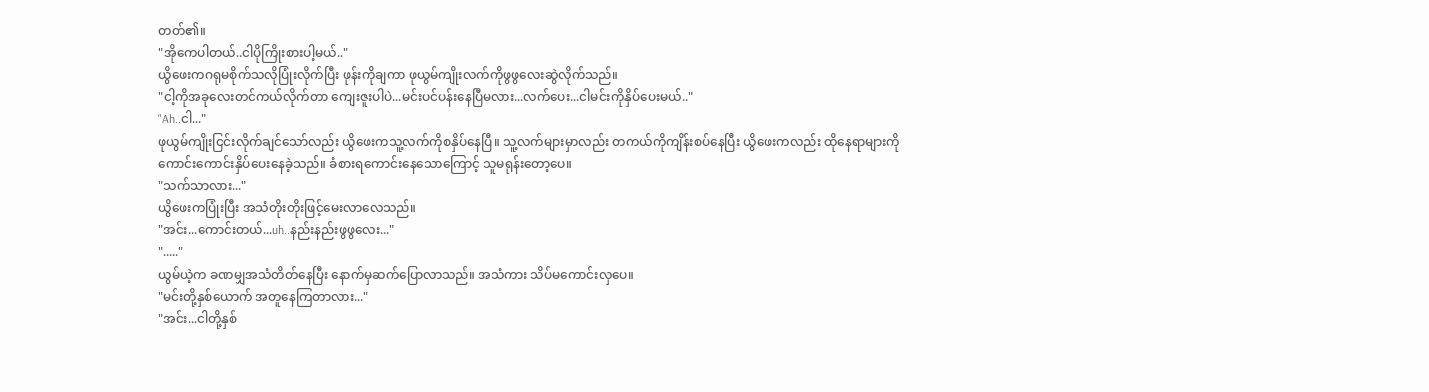တတ်၏။
"အိုကေပါတယ်..ငါပိုကြိုးစားပါ့မယ်.."
ယွိဖေးကဂရုမစိုက်သလိုပြုံးလိုက်ပြီး ဖုန်းကိုချကာ ဖုယွမ်ကျိုးလက်ကိုဖွဖွလေးဆွဲလိုက်သည်။
"ငါ့ကိုအခုလေးတင်ကယ်လိုက်တာ ကျေးဇူးပါပဲ...မင်းပင်ပန်းနေပြီမလား...လက်ပေး...ငါမင်းကိုနှိပ်ပေးမယ်.."
"Ah..ငါ..."
ဖုယွမ်ကျိုးငြင်းလိုက်ချင်သော်လည်း ယွိဖေးကသူ့လက်ကိုစနှိပ်နေပြီ။ သူ့လက်များမှာလည်း တကယ်ကိုကျိန်းစပ်နေပြီး ယွိဖေးကလည်း ထိုနေရာများကို ကောင်းကောင်းနှိပ်ပေးနေခဲ့သည်။ ခံစားရကောင်းနေသောကြောင့် သူမရုန်းတော့ပေ။
"သက်သာလား..."
ယွိဖေးကပြုံးပြီး အသံတိုးတိုးဖြင့်မေးလာလေသည်။
"အင်း...ကောင်းတယ်...uh..နည်းနည်းဖွဖွလေး..."
"....."
ယွမ်ယဲ့က ခဏမျှအသံတိတ်နေပြီး နောက်မှဆက်ပြောလာသည်။ အသံကား သိပ်မကောင်းလှပေ။
"မင်းတို့နှစ်ယောက် အတူနေကြတာလား..."
"အင်း...ငါတို့နှစ်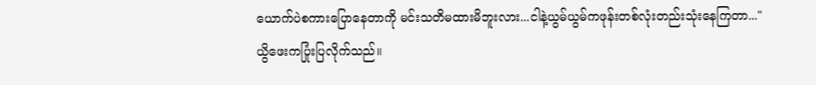ယောက်ပဲစကားပြောနေတာကို မင်းသတိမထားမိဘူးလား...ငါနဲ့ယွမ်ယွမ်ကဖုန်းတစ်လုံးတည်းသုံးနေကြတာ..."
ယွိဖေးကပြုံးပြလိုက်သည်။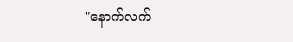"နောက်လက်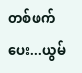တစ်ဖက်ပေး...ယွမ်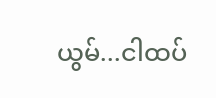ယွမ်...ငါထပ်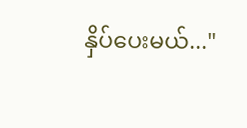နှိပ်ပေးမယ်..."